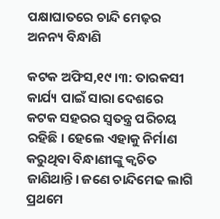ପକ୍ଷାଘାତରେ ଚାନ୍ଦି ମେଢ଼ର ଅନନ୍ୟ ବିନ୍ଧାଣି

କଟକ ଅଫିସ,୧୯।୩: ତାରକସୀ କାର୍ଯ୍ୟ ପାଇଁ ସାରା ଦେଶରେ କଟକ ସହରର ସ୍ବତନ୍ତ୍ର ପରିଚୟ ରହିଛି। ହେଲେ ଏହାକୁ ନିର୍ମାଣ କରୁଥିବା ବିନ୍ଧାଣୀଙ୍କୁ କ୍ୱଚିତ ଜାଣିଥାନ୍ତି। ଜଣେ ଚାନ୍ଦିମେଢ ଲାଗି ପ୍ରଥମେ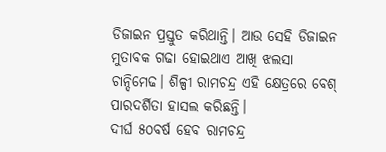ଡିଜାଇନ ପ୍ରସ୍ତୁତ କରିଥାନ୍ତି। ଆଉ ସେହି ଡିଜାଇନ ମୁତାବକ ଗଢା ହୋଇଥାଏ ଆଖି ଝଲସା ଚାନ୍ଦିମେଢ। ଶିଳ୍ପୀ ରାମଚନ୍ଦ୍ର ଏହି କ୍ଷେତ୍ରରେ ବେଶ୍‌ ପାରଦର୍ଶିତା ହାସଲ କରିଛନ୍ତି।
ଦୀର୍ଘ ୫୦ବର୍ଷ ହେବ ରାମଚନ୍ଦ୍ର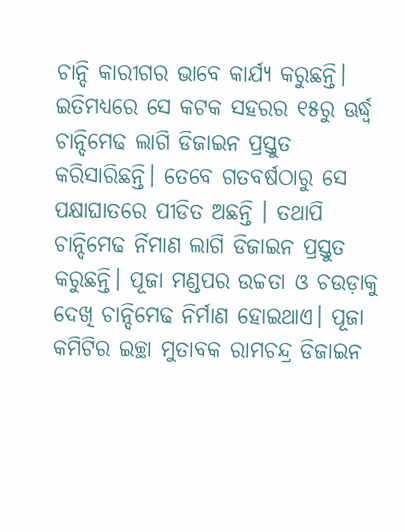ଚାନ୍ଦି କାରୀଗର ଭାବେ କାର୍ଯ୍ୟ କରୁଛନ୍ତି। ଇତିମଧ୍ୟରେ ସେ କଟକ ସହରର ୧୫ରୁ ଊର୍ଦ୍ଧ୍ୱ ଚାନ୍ଦିମେଢ ଲାଗି ଡିଜାଇନ ପ୍ରସ୍ତୁତ କରିସାରିଛନ୍ତି। ତେବେ ଗତବର୍ଷଠାରୁ ସେ ପକ୍ଷାଘାତରେ ପୀଡିତ ଅଛନ୍ତି । ତଥାପି ଚାନ୍ଦିମେଢ ର୍ନିମାଣ ଲାଗି ଡିଜାଇନ ପ୍ରସ୍ତୁତ କରୁଛନ୍ତି। ପୂଜା ମଣ୍ଡପର ଉଚ୍ଚତା ଓ ଚଉଡ଼ାକୁ ଦେଖି ଚାନ୍ଦିମେଢ ନିର୍ମାଣ ହୋଇଥାଏ। ପୂଜା କମିଟିର ଇଚ୍ଛା ମୁତାବକ ରାମଚନ୍ଦ୍ର ଡିଜାଇନ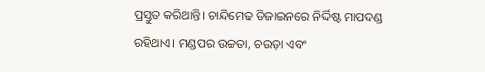ପ୍ରସ୍ତୁତ କରିଥାନ୍ତି। ଚାନ୍ଦିମେଢ ଡିଜାଇନରେ ନିର୍ଦ୍ଦିଷ୍ଟ ମାପଦଣ୍ଡ ରହିଥାଏ। ମଣ୍ଡପର ଉଚ୍ଚତା, ଚଉଡ଼ା ଏବଂ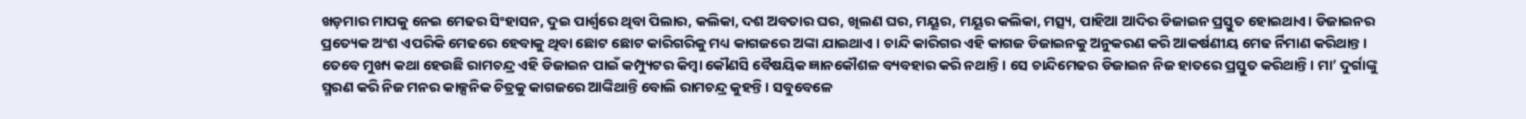ଖଡ଼ମାର ମାପକୁ ନେଇ ମେଢର ସିଂହାସନ, ଦୁଇ ପାର୍ଶ୍ୱରେ ଥିବା ପିଲାର, କଲିକା, ଦଶ ଅବତାର ଘର, ଖିଲଣ ଘର, ମୟୂର, ମୟୂର କଲିକା, ମତ୍ସ୍ୟ, ପାହିଆ ଆଦିର ଡିଜାଇନ ପ୍ରସ୍ତୁତ ହୋଇଥାଏ। ଡିଜାଇନର ପ୍ରତ୍ୟେକ ଅଂଶ ଏପରିକି ମେଢରେ ହେବାକୁ ଥିବା ଛୋଟ ଛୋଟ କାରିଗରିକୁ ମଧ୍ୟ କାଗଜରେ ଅଙ୍କା ଯାଇଥାଏ । ଚାନ୍ଦି କାରିଗର ଏହି କାଗଜ ଡିଜାଇନକୁ ଅନୁକରଣ କରି ଆକର୍ଷଣୀୟ ମେଢ ର୍ନିମାଣ କରିଥାନ୍ତ। ତେବେ ମୁଖ୍ୟ କଥା ହେଉଛି ରାମଚନ୍ଦ୍ର ଏହି ଡିଜାଇନ ପାଇଁ କମ୍ପ୍ୟୁଟର କିମ୍ବା କୌଣସି ବୈଷୟିକ ଜ୍ଞାନକୌଶଳ ବ୍ୟବହାର କରି ନଥାନ୍ତି। ସେ ଚାନ୍ଦିମେଢର ଡିଜାଇନ ନିଜ ହାତରେ ପ୍ରସ୍ତୁତ କରିଥାନ୍ତି। ମା’ ଦୁର୍ଗାଙ୍କୁ ସ୍ମରଣ କରି ନିଜ ମନର କାଳ୍ପନିକ ଚିତ୍ରକୁ କାଗଜରେ ଆଙ୍କିଥାନ୍ତି ବୋଲି ରାମଚନ୍ଦ୍ର କୁହନ୍ତି। ସବୁବେଳେ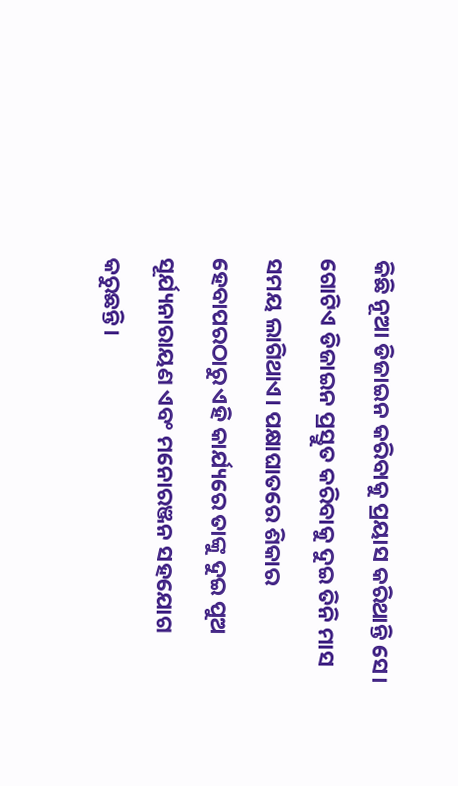କିଛି ନୂଆ ଡିଜାଇନ କରିବାକୁ ପ୍ରୟାସ କରିଥାନ୍ତି ସେ। ଗୋଟିଏ ଡିଜାଇନ ପ୍ରସ୍ତୁତ କରିବାକୁ ଦୁଇ ତିନି ମାସ ସମୟ ଲାଗିଥାଏ। ପକ୍ଷାଘାତରେ ଶିକାର ହେବାପରଠାରୁ ଏହି କାର୍ଯ୍ୟରେ ତାଙ୍କୁ ଦୁଇ ପୁଅ ସୂର୍ଯ୍ୟନାରାୟଣ ଏବଂ ମନୋରଞ୍ଜନ ସହଯୋଗ କରୁଛନ୍ତି।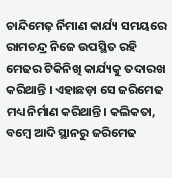ଚାନ୍ଦିମେଢ଼ ର୍ନିମାଣ କାର୍ଯ୍ୟ ସମୟରେ ରାମଚନ୍ଦ୍ର ନିଜେ ଉପସ୍ଥିତ ରହି ମେଢର ଟିକିନିଖି କାର୍ଯ୍ୟକୁ ତଦାରଖ କରିଥାନ୍ତି । ଏହାଛଡ଼ା ସେ ଜରିମେଢ ମଧ୍ୟ ନିର୍ମାଣ କରିଥାନ୍ତି। କଲିକତା, ବମ୍ବେ ଆଦି ସ୍ଥାନରୁ ଜରିମେଢ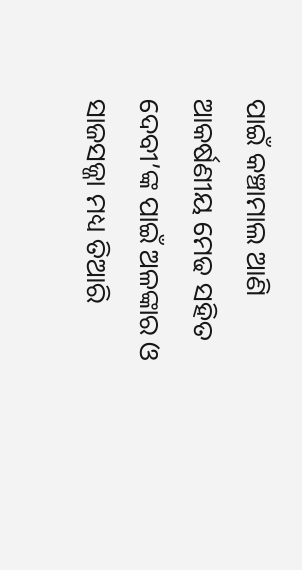ପାଇଁ କଞ୍ଚାମାଲ ଆଣି ଆକର୍ଷଣୀୟ ମେଢ ସହିତ ଦେବୀ’ଙ୍କ ପାଇଁ ଅଳଙ୍କାର ଓ ସାଜସଜ୍ଜା ମଧ୍ୟ ତିଆରି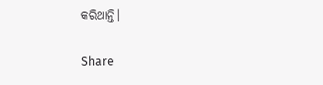କରିଥାନ୍ତି।

Share